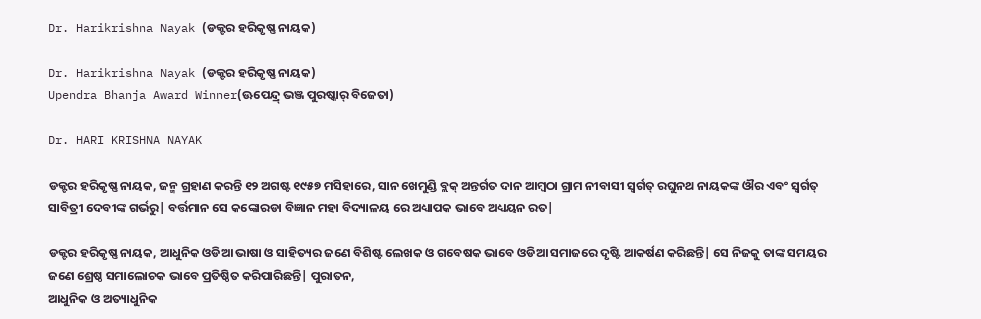Dr. Harikrishna Nayak (ଡକ୍ଟର ହରିକୃଷ୍ଣ ନାୟକ)

Dr. Harikrishna Nayak (ଡକ୍ଟର ହରିକୃଷ୍ଣ ନାୟକ)
Upendra Bhanja Award Winner(ଊପେନ୍ଦ୍ର୍ ଭଞ୍ଜ ପୁରଷ୍କାର୍ ବିଜେତା)

Dr. HARI KRISHNA NAYAK

ଡକ୍ଟର ହରିକୃଷ୍ଣ ନାୟକ, ଜନ୍ମ ଗ୍ରହାଣ କରନ୍ତି ୧୨ ଅଗଷ୍ଟ ୧୯୫୭ ମସିହାରେ, ସାନ ଖେମୁଣ୍ଡି ବ୍ଲକ୍ ଅନ୍ତର୍ଗତ ଦାନ ଆମ୍ବଠା ଗ୍ରାମ ନୀବାସୀ ସ୍ଵର୍ଗତ୍ ରଘୁନଥ ନାୟକଙ୍କ ଔର ଏବଂ ସ୍ଵର୍ଗତ୍ ସାବିତ୍ରୀ ଦେବୀଙ୍କ ଗର୍ଭରୁ| ବର୍ତ୍ତମାନ ସେ କଙ୍କୋରଡା ବିଜ୍ଞାନ ମହା ବିଦ୍ୟାଳୟ ରେ ଅଧ୍ୟାପକ ଭାବେ ଅଧ୍ୟୟନ ରତ|

ଡକ୍ଟର ହରିକୃଷ୍ଣ ନାୟକ, ଆଧୁନିକ ଓଡିଆ ଭାଷା ଓ ସାହିତ୍ୟର ଜଣେ ବିଶିଷ୍ଟ ଲେଖକ ଓ ଗବେଷକ ଭାବେ ଓଡିଆ ସମାଜରେ ଦୃଷ୍ଟି ଆକର୍ଷଣ କରିଛନ୍ତି| ସେ ନିଜକୁ ତାଙ୍କ ସମୟର ଜଣେ ଶ୍ରେଷ୍ଠ ସମାଲୋଚକ ଭାବେ ପ୍ରତିଷ୍ଠିତ କରିପାରିଛନ୍ତି| ପୁରାତନ,
ଆଧୁନିକ ଓ ଅତ୍ୟାଧୁନିକ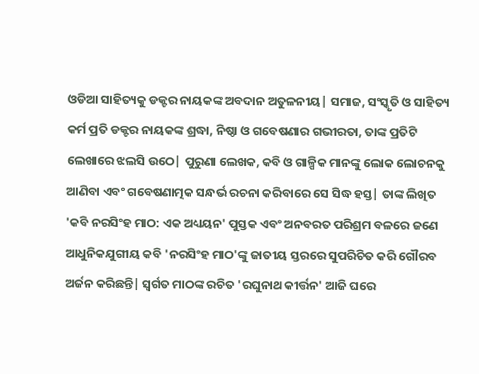ଓଡିଆ ସାହିତ୍ୟକୁ ଡକ୍ଟର ନାୟକଙ୍କ ଅବଦାନ ଅତୁଳନୀୟ| ସମାଜ, ସଂସ୍କୃତି ଓ ସାହିତ୍ୟ କର୍ମ ପ୍ରତି ଡକ୍ଟର ନାୟକଙ୍କ ଶ୍ରଦ୍ଧା, ନିଷ୍ଠା ଓ ଗବେଷଣାର ଗଭୀରତା, ତାଙ୍କ ପ୍ରତିଟି ଲେଖାରେ ଝଲସି ଉଠେ| ପୁରୁଣା ଲେଖକ, କବି ଓ ଗାଳ୍ପିକ ମାନଙ୍କୁ ଲୋକ ଲୋଚନକୁ ଆଣିବା ଏବଂ ଗବେଷଣାତ୍ମକ ସନ୍ଧର୍ଭ ରଚନା କରିବାରେ ସେ ସିଦ୍ଧ ହସ୍ତ| ତାଙ୍କ ଲିଖିତ 'କବି ନରସିଂହ ମାଠ: ଏକ ଅଧ୍ୟୟନ' ପୁସ୍ତକ ଏବଂ ଅନବରତ ପରିଶ୍ରମ ବଳରେ ଜଣେ ଆଧୁନିକଯୁଗୀୟ କବି 'ନରସିଂହ ମାଠ'ଙ୍କୁ ଜାତୀୟ ସ୍ତରରେ ସୁପରିଚିତ କରି ଗୌରବ ଅର୍ଜନ କରିଛନ୍ତି| ସ୍ଵର୍ଗତ ମାଠଙ୍କ ରଚିତ 'ରଘୁନାଥ କୀର୍ତ୍ତନ' ଆଜି ଘରେ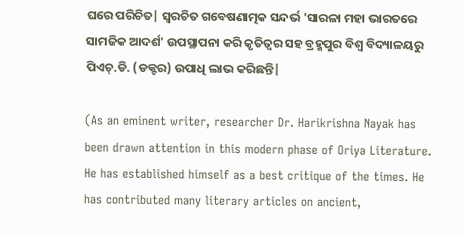ଘରେ ପରିଚିତ| ସ୍ଵରଚିତ ଗବେଷଣାତ୍ମକ ସନ୍ଦର୍ଭ 'ସାରଳା ମହା ଭାରତରେ ସାମଜିକ ଆଦର୍ଶ' ଉପସ୍ଥାପନା କରି କୃତିତ୍ଵର ସହ ବ୍ରହ୍ମପୁର ବିଶ୍ଵ ବିଦ୍ୟାଳୟରୁ ପିଏଚ୍.ଡି. (ଡକ୍ଟର) ଉପାଧି ଲାଭ କରିଛନ୍ତି|

(As an eminent writer, researcher Dr. Harikrishna Nayak has been drawn attention in this modern phase of Oriya Literature. He has established himself as a best critique of the times. He has contributed many literary articles on ancient,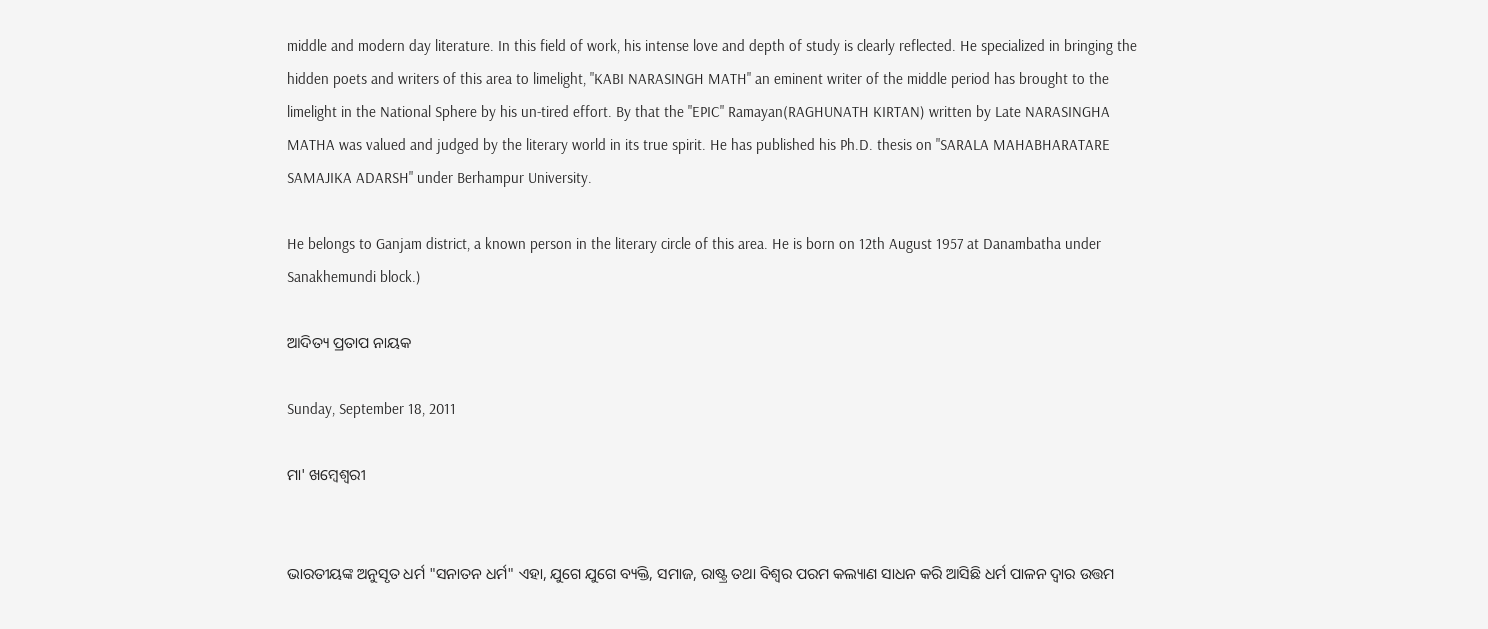middle and modern day literature. In this field of work, his intense love and depth of study is clearly reflected. He specialized in bringing the hidden poets and writers of this area to limelight, "KABI NARASINGH MATH" an eminent writer of the middle period has brought to the limelight in the National Sphere by his un-tired effort. By that the "EPIC" Ramayan(RAGHUNATH KIRTAN) written by Late NARASINGHA MATHA was valued and judged by the literary world in its true spirit. He has published his Ph.D. thesis on "SARALA MAHABHARATARE SAMAJIKA ADARSH" under Berhampur University.

He belongs to Ganjam district, a known person in the literary circle of this area. He is born on 12th August 1957 at Danambatha under Sanakhemundi block.)

ଆଦିତ୍ୟ ପ୍ରତାପ ନାୟକ

Sunday, September 18, 2011

ମା' ଖମ୍ବେଶ୍ଵରୀ


ଭାରତୀୟଙ୍କ ଅନୁସୃତ ଧର୍ମ "ସନାତନ ଧର୍ମ" ଏହା, ଯୁଗେ ଯୁଗେ ବ୍ୟକ୍ତି, ସମାଜ, ରାଷ୍ଟ୍ର ତଥା ବିଶ୍ଵର ପରମ କଲ୍ୟାଣ ସାଧନ କରି ଆସିଛି ଧର୍ମ ପାଳନ ଦ୍ଵାର ଉତ୍ତମ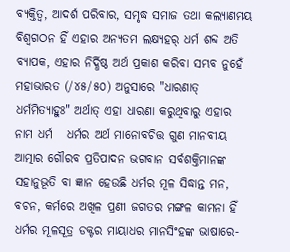ବ୍ୟକ୍ତିତ୍ଵ, ଆଦର୍ଶ ପରିବାର, ସମୃଦ୍ଧ ସମାଜ ତଥା କଲ୍ୟାଣମୟ ବିଶ୍ଵଗଠନ ହିଁ ଏହାର ଅନ୍ୟତମ ଲକ୍ଷ୍ୟହର୍ ଧର୍ମ ଶବ୍ଦ ଅତି ବ୍ୟାପକ, ଏହାର ନିର୍ଦ୍ଧିଷ୍ଠ ଅର୍ଥ ପ୍ରକାଶ କରିବା ସମ୍ଭବ ନୁହେଁ ମହାଭାରତ (/୪୫/୫୦) ଅନୁସାରେ "ଧାରଣାତ୍ ଧର୍ମମିତ୍ୟାହୁଃ" ଅର୍ଥାତ୍ ଏହା ଧାରଣା କରୁଥିବାରୁ ଏହାର ନାମ ଧର୍ମ   ଧର୍ମର ଅର୍ଥ ମାନୋବଚିତ୍ତ ଗୁଣ ମାନବୀୟ ଆତ୍ମାର ଗୌରବ ପ୍ରତିପାଦନ ଭଗବାନ ସର୍ବଶକ୍ତିମାନଙ୍କ ସହାନୁଭୂତି ବା ଜ୍ଞାନ ହେଉଛି ଧର୍ମର ମୂଳ ସିଦ୍ଧାନ୍ତ ମନ, ବଚନ, କର୍ମରେ ଅଖିଳ ପ୍ରଣୀ ଜଗତର ମଙ୍ଗଳ କାମନା ହିଁ ଧର୍ମର ମୂଳସୂତ୍ର ଡକ୍ଟର ମାୟାଧର ମାନସିଂହଙ୍କ ଭାଷାରେ-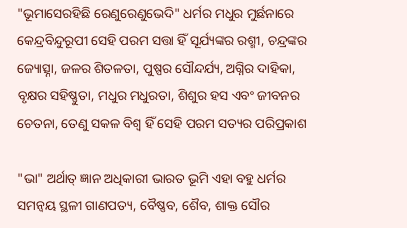"ଭୂମାସେରହିଛି ରେଣୁରେଣୁଭେଦି" ଧର୍ମର ମଧୁର ମୁର୍ଛନାରେ କେନ୍ଦ୍ରବିନ୍ଦୁରୂପୀ ସେହି ପରମ ସତ୍ତା ହିଁ ସୂର୍ଯ୍ୟଙ୍କର ରଶ୍ମୀ, ଚନ୍ଦ୍ରଙ୍କର ଜ୍ୟୋତ୍ସ୍ନା, ଜଳର ଶିତଳତା, ପୁଷ୍ପର ସୌନ୍ଦର୍ଯ୍ୟ, ଅଗ୍ନିର ଦାହିକା, ବୃକ୍ଷର ସହିଷ୍ଣୁତା, ମଧୁର ମଧୁରତା, ଶିଶୁର ହସ ଏବଂ ଜୀବନର ଚେତନା, ତେଣୁ ସକଳ ବିଶ୍ଵ ହିଁ ସେହି ପରମ ସତ୍ୟର ପରିପ୍ରକାଶ

"ଭା" ଅର୍ଥାତ୍ ଜ୍ଞାନ ଅଧିକାରୀ ଭାରତ ଭୂମି ଏହା ବହୁ ଧର୍ମର ସମନ୍ଵୟ ସ୍ଥଳୀ ଗାଣପତ୍ୟ, ବୈଷ୍ଣବ, ଶୈବ, ଶାକ୍ତ ସୌର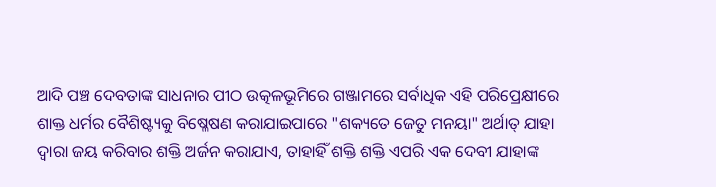ଆଦି ପଞ୍ଚ ଦେବତାଙ୍କ ସାଧନାର ପୀଠ ଉତ୍କଳଭୂମିରେ ଗଞ୍ଜାମରେ ସର୍ବାଧିକ ଏହି ପରିପ୍ରେକ୍ଷୀରେ ଶାକ୍ତ ଧର୍ମର ବୈଶିଷ୍ଟ୍ୟକୁ ବିଷ୍ଳେଷଣ କରାଯାଇପାରେ "ଶକ୍ୟତେ ଜେତୁ ମନୟା" ଅର୍ଥାତ୍ ଯାହା ଦ୍ଵାରା ଜୟ କରିବାର ଶକ୍ତି ଅର୍ଜନ କରାଯାଏ, ତାହାହିଁ ଶକ୍ତି ଶକ୍ତି ଏପରି ଏକ ଦେବୀ ଯାହାଙ୍କ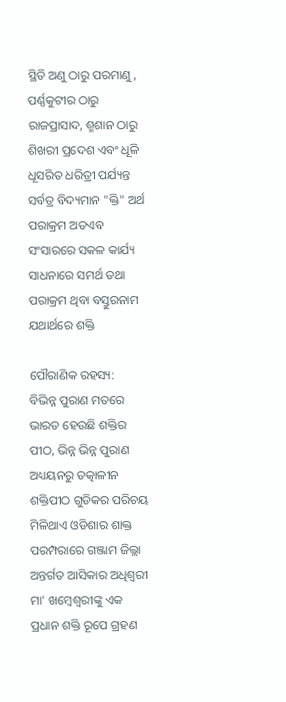ସ୍ଥିତି ଅଣୁ ଠାରୁ ପରମାଣୁ, ପର୍ଣ୍ଣକୁଟୀର ଠାରୁ ରାଜପ୍ରାସାଦ, ଶ୍ମଶାନ ଠାରୁ ଶିଖରୀ ପ୍ରଦେଶ ଏବଂ ଧୂଳି ଧୂସରିତ ଧରିତ୍ରୀ ପର୍ଯ୍ୟନ୍ତ ସର୍ବତ୍ର ବିଦ୍ୟମାନ "କ୍ତି" ଅର୍ଥ ପରାକ୍ରମ ଅତଏବ ସଂସାରରେ ସକଳ କାର୍ଯ୍ୟ ସାଧନାରେ ସମର୍ଥ ତଥା ପରାକ୍ରମ ଥିବା ବସ୍ତୁରନାମ ଯଥାର୍ଥରେ ଶକ୍ତି

ପୌରାଣିକ ରହସ୍ୟ:
ବିଭିନ୍ନ ପୁରାଣ ମତରେ ଭାରତ ହେଉଛି ଶକ୍ତିର ପୀଠ, ଭିନ୍ନ ଭିନ୍ନ ପୁରାଣ ଅଧ୍ୟୟନରୁ ତତ୍କାଳୀନ ଶକ୍ତିପୀଠ ଗୁଡିକର ପରିଚୟ ମିଳିଥାଏ ଓଡିଶାର ଶାକ୍ତ ପରମ୍ପରାରେ ଗଞ୍ଜାମ ଜିଲ୍ଲା ଅନ୍ତର୍ଗତ ଆସିକାର ଅଧିଶ୍ଵରୀ ମା' ଖମ୍ବେଶ୍ଵରୀଙ୍କୁ ଏକ ପ୍ରଧାନ ଶକ୍ତି ରୂପେ ଗ୍ରହଣ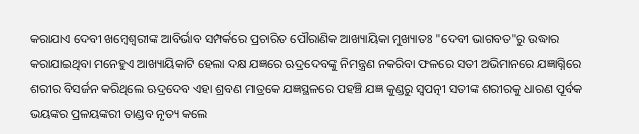କରାଯାଏ ଦେବୀ ଖମ୍ବେଶ୍ଵରୀଙ୍କ ଆବିର୍ଭାବ ସମ୍ପର୍କରେ ପ୍ରଚାରିତ ପୌରାଣିକ ଆଖ୍ୟାୟିକା ମୁଖ୍ୟାତଃ "ଦେବୀ ଭାଗବତ"ରୁ ଉଦ୍ଧାର କରାଯାଇଥିବା ମନେହୁଏ ଆଖ୍ୟାୟିକାଟି ହେଲା ଦକ୍ଷ ଯଜ୍ଞରେ ଋଦ୍ରଦେବଙ୍କୁ ନିମନ୍ତ୍ରଣ ନକରିବା ଫଳରେ ସତୀ ଅଭିମାନରେ ଯଜ୍ଞାଗ୍ନିରେ ଶରୀର ବିସର୍ଜନ କରିଥିଲେ ଋଦ୍ରଦେବ ଏହା ଶ୍ରବଣ ମାତ୍ରକେ ଯଜ୍ଞସ୍ଥଳରେ ପହଞ୍ଚି ଯଜ୍ଞ କୁଣ୍ଡରୁ ସ୍ଵପତ୍ନୀ ସତୀଙ୍କ ଶରୀରକୁ ଧାରଣ ପୂର୍ବକ ଭୟଙ୍କର ପ୍ରଳୟଙ୍କରୀ ତାଣ୍ଡବ ନୃତ୍ୟ କଲେ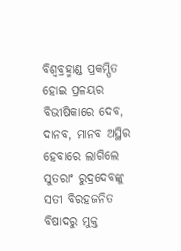ବିଶ୍ଵବ୍ରହ୍ମାଣ୍ଡ ପ୍ରକମ୍ପିତ ହୋଇ ପ୍ରଳୟର ବିଭୀଷିକାରେ ଦେବ, ଦାନବ, ମାନବ ଅସ୍ଥିର ହେବାରେ ଲାଗିଲେ ସୁତରାଂ ରୁଦ୍ରଦେବଙ୍କୁ ସତୀ ବିରହଜନିତ ବିଷାଦରୁ ମୁକ୍ତ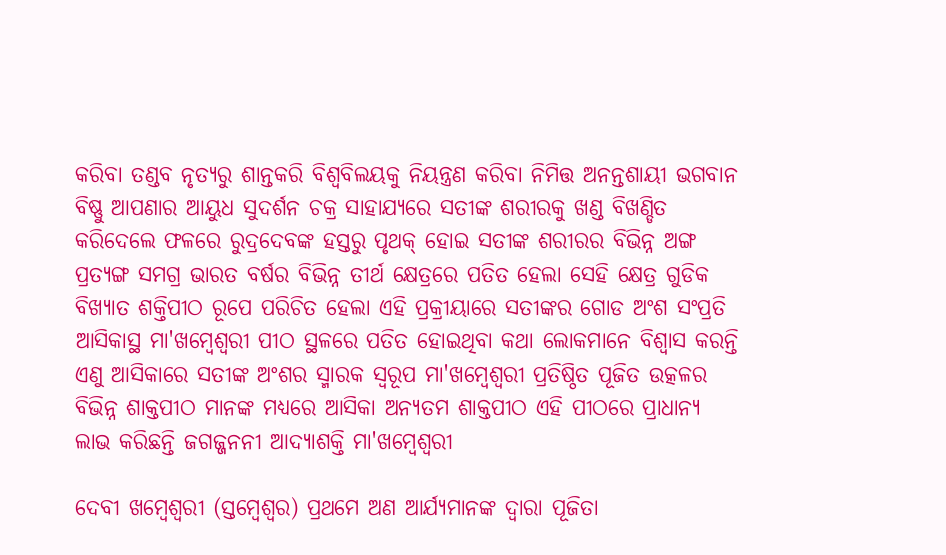କରିବା ତଣ୍ଡବ ନୃତ୍ୟରୁ ଶାନ୍ତକରି ବିଶ୍ଵବିଲୟକୁ ନିୟନ୍ତ୍ରଣ କରିବା ନିମିତ୍ତ ଅନନ୍ତଶାୟୀ ଭଗବାନ ବିଷ୍ଣୁ ଆପଣାର ଆୟୁଧ ସୁଦର୍ଶନ ଚକ୍ର ସାହାଯ୍ୟରେ ସତୀଙ୍କ ଶରୀରକୁ ଖଣ୍ଡ ବିଖଣ୍ଡିତ କରିଦେଲେ ଫଳରେ ରୁଦ୍ରଦେବଙ୍କ ହସ୍ତରୁ ପୃଥକ୍ ହୋଇ ସତୀଙ୍କ ଶରୀରର ବିଭିନ୍ନ ଅଙ୍ଗ ପ୍ରତ୍ୟଙ୍ଗ ସମଗ୍ର ଭାରତ ବର୍ଷର ବିଭିନ୍ନ ତୀର୍ଥ କ୍ଷେତ୍ରରେ ପତିତ ହେଲା ସେହି କ୍ଷେତ୍ର ଗୁଡିକ ବିଖ୍ୟାତ ଶକ୍ତିପୀଠ ରୂପେ ପରିଚିତ ହେଲା ଏହି ପ୍ରକ୍ରୀୟାରେ ସତୀଙ୍କର ଗୋଡ ଅଂଶ ସଂପ୍ରତି ଆସିକାସ୍ଥ ମା'ଖମ୍ବେଶ୍ଵରୀ ପୀଠ ସ୍ଥଳରେ ପତିତ ହୋଇଥିବା କଥା ଲୋକମାନେ ବିଶ୍ଵାସ କରନ୍ତି ଏଣୁ ଆସିକାରେ ସତୀଙ୍କ ଅଂଶର ସ୍ମାରକ ସ୍ଵରୂପ ମା'ଖମ୍ବେଶ୍ଵରୀ ପ୍ରତିଷ୍ଠିତ ପୂଜିତ ଉତ୍କଳର ବିଭିନ୍ନ ଶାକ୍ତପୀଠ ମାନଙ୍କ ମଧ୍ୟରେ ଆସିକା ଅନ୍ୟତମ ଶାକ୍ତପୀଠ ଏହି ପୀଠରେ ପ୍ରାଧାନ୍ୟ ଲାଭ କରିଛନ୍ତି ଜଗଜ୍ଜନନୀ ଆଦ୍ୟାଶକ୍ତି ମା'ଖମ୍ବେଶ୍ଵରୀ

ଦେବୀ ଖମ୍ବେଶ୍ଵରୀ (ସ୍ତମ୍ବେଶ୍ଵର) ପ୍ରଥମେ ଅଣ ଆର୍ଯ୍ୟମାନଙ୍କ ଦ୍ଵାରା ପୂଜିତା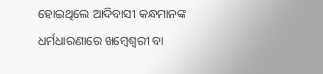ହୋଇଥିଲେ ଆଦିବାସୀ କନ୍ଧମାନଙ୍କ ଧର୍ମଧାରଣାରେ ଖମ୍ବେଶ୍ଵରୀ ବା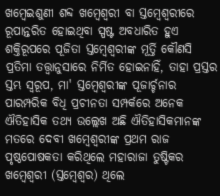ଖମ୍ବେଇଶୁଣୀ ଶବ୍ଦ ଖମ୍ବେଶ୍ଵରୀ ବା ସ୍ତମ୍ବେଶ୍ଵରୀରେ ରୂପାନ୍ତରିତ ହୋଇଥିବା ସ୍ପଷ୍ଟ ଅବଧାରିତ ହୁଏ ଶକ୍ତିରୂପରେ ପୂଜିତା ସ୍ତମ୍ବେଶ୍ଵରୀଙ୍କ ମୂର୍ତ୍ତି କୌଣସି ପ୍ରତିମା ତତ୍ତ୍ଵାନୁସାରେ ନିର୍ମିତ ହୋଇନାହିଁ, ତାହା ପ୍ରସ୍ତର ସ୍ତମ୍ଭ ସ୍ଵରୂପ, ମା' ସ୍ତମ୍ବେଶ୍ଵରୀଙ୍କ ପୂଜାର୍ଚ୍ଚନାର ପାରମ୍ପରିକ ବିଧି ପ୍ରଚୀନତା ସମ୍ପର୍କରେ ଅନେକ ଐତିହାସିକ ତଥ୍ୟ ଉଲ୍ଲେଖ ଅଛି ଐତିହାସିକମାନଙ୍କ ମତରେ ଦେବୀ ଖମ୍ବେଶ୍ଵରୀଙ୍କ ପ୍ରଥମ ରାଜ ପୃଷ୍ଠପୋଷକତା କରିଥିଲେ ମହାରାଜା ତୁଷ୍ଟିକର ଖମ୍ବେଶ୍ଵରୀ (ସ୍ତମ୍ବେଶ୍ଵର) ଥିଲେ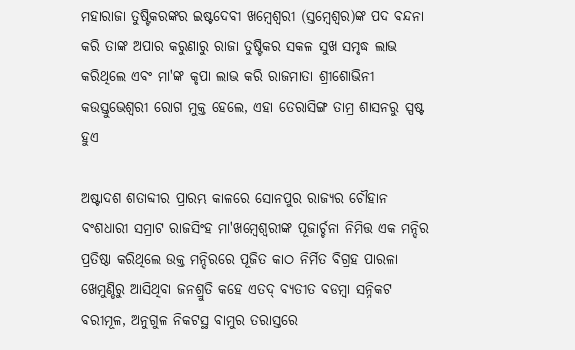ମହାରାଜା ତୁଷ୍ଟିକରଙ୍କର ଇଷ୍ଟଦେବୀ ଖମ୍ବେଶ୍ଵରୀ (ସ୍ତମ୍ବେଶ୍ଵର)ଙ୍କ ପଦ ବନ୍ଦନା କରି ତାଙ୍କ ଅପାର କରୁଣାରୁ ରାଜା ତୁଷ୍ଟିକର ସକଳ ସୁଖ ସମୃଦ୍ଧ ଲାଭ କରିଥିଲେ ଏବଂ ମା'ଙ୍କ କୃପା ଲାଭ କରି ରାଜମାତା ଶ୍ରୀଶୋଭିନୀ କଉସ୍ତୁଭେଶ୍ଵରୀ ରୋଗ ମୁକ୍ତ ହେଲେ, ଏହା ତେରାସିଙ୍ଗ ତାମ୍ର ଶାସନରୁ ସ୍ପଷ୍ଟ ହୁଏ

ଅଷ୍ଟାଦଶ ଶତାବ୍ଦୀର ପ୍ରାରମ୍ଭ କାଳରେ ସୋନପୁର ରାଜ୍ୟର ଚୌହାନ ବଂଶଧାରୀ ସମ୍ରାଟ ରାଜସିଂହ ମା'ଖମ୍ବେଶ୍ଵରୀଙ୍କ ପୂଜାର୍ଚ୍ଚନା ନିମିତ୍ତ ଏକ ମନ୍ଦିର ପ୍ରତିଷ୍ଠା କରିଥିଲେ ଉକ୍ତ ମନ୍ଦିରରେ ପୂଜିତ କାଠ ନିର୍ମିତ ବିଗ୍ରହ ପାରଳା ଖେମୁଣ୍ଡିରୁ ଆସିଥିବା ଜନଶ୍ରୁତି କହେ ଏତଦ୍ ବ୍ୟତୀତ ବଡମ୍ବା ସନ୍ନିକଟ ବରୀମୂଳ, ଅନୁଗୁଳ ନିକଟସ୍ଥ ବାମୁର ତରାସ୍ତରେ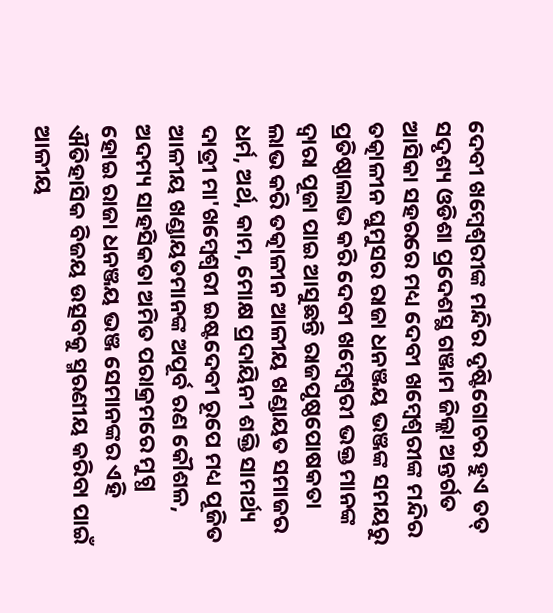ଦେବୀ ଖମ୍ବେଶ୍ଵରୀଙ୍କ ମନ୍ଦିର ଦୃଷ୍ଟିଗୋଚର ହୁଏ ତତ୍ ସଦୃଶ୍ୟ ଓଡିଶା ପ୍ରଦେଶସ୍ଥ ଗଞ୍ଜାମ ଜିଲ୍ଲା ଅନ୍ତର୍ଗତ ଆସିକା ସହରରେ ମଧ୍ୟ ଦେବୀ ଖମ୍ବେଶ୍ଵରୀଙ୍କ ମନ୍ଦିର ତତ୍କାଳୀନ ଘୁମୁସର ରାଜା ଧନଞ୍ଜୟ ଭଞ୍ଜଙ୍କ ସମୟରୁ ପ୍ରତିଷ୍ଠାଲାଭ କରି ଦେବୀ ଖମ୍ବେଶ୍ଵରୀ ଭକ୍ତ ମାନଙ୍କ ଦ୍ଵାରା ପୂଜା ପାଇ ଆସୁଛନ୍ତି ରାଜପୃଷ୍ଠପୋଷକତା ଲାଭ କରି ତତ୍କାଳୀନ ଆଳୀୟ ଖଣ୍ଡାୟତ ସମାଜର ଧର୍ମ, ଅର୍ଥ, କାମ, ମୋକ୍ଷ ପ୍ରଦାୟିନୀ ଶକ୍ତି ସାମର୍ଥ୍ୟ ଦାତ୍ରୀ ମା'ଖମ୍ବେଶ୍ଵରୀ ଇଷ୍ଟଦେବୀ ରୂପେ ମଧ୍ୟ ପୂଜିତ ଆଳୀୟ ଖଣ୍ଡାୟତମାନଙ୍କ ଅପୂର୍ବ ରଣ କୌଶଳ, ଅଦମ୍ୟ ସାହସିକତା ଅମିତ ପରାକ୍ରମରେ ମୁଗ୍ଧ ହୋଇ ରାଜା ଧନଞ୍ଜୟ ଭଞ୍ଜ ସେମାନଙ୍କର ଏହି ଐତିହାସିକ ବିଜୟ ଉତ୍ସବକୁ ସ୍ମରଣୀୟ କରିବା ପାଇଁ ଆଳୀୟ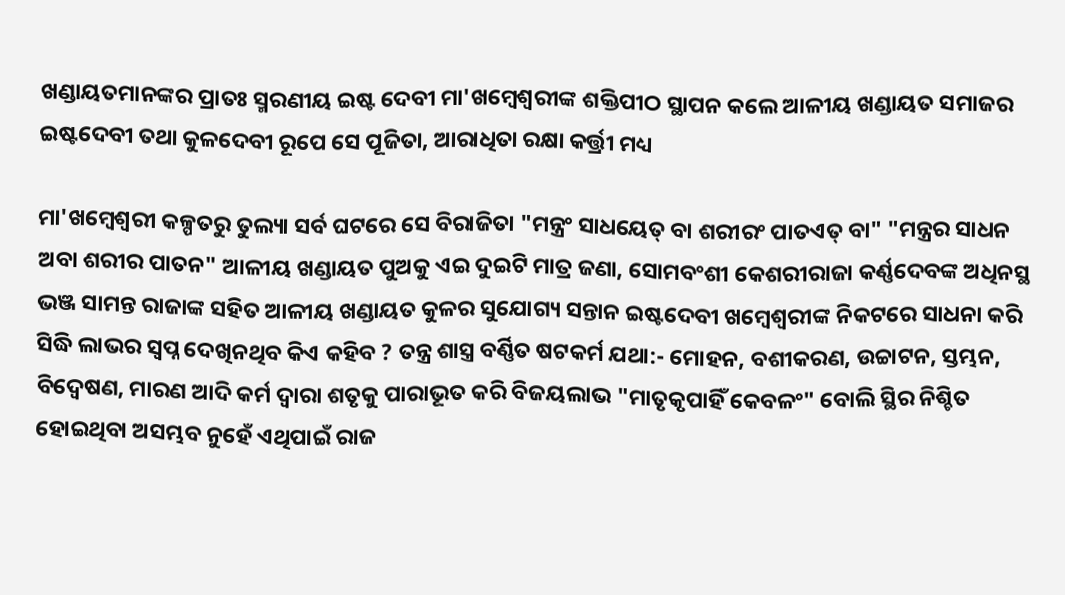ଖଣ୍ଡାୟତମାନଙ୍କର ପ୍ରାତଃ ସ୍ମରଣୀୟ ଇଷ୍ଟ ଦେବୀ ମା'ଖମ୍ବେଶ୍ଵରୀଙ୍କ ଶକ୍ତିପୀଠ ସ୍ଥାପନ କଲେ ଆଳୀୟ ଖଣ୍ଡାୟତ ସମାଜର ଇଷ୍ଟଦେବୀ ତଥା କୁଳଦେବୀ ରୂପେ ସେ ପୂଜିତା, ଆରାଧିତା ରକ୍ଷା କର୍ତ୍ତ୍ରୀ ମଧ୍ୟ

ମା'ଖମ୍ବେଶ୍ଵରୀ କଳ୍ପତରୁ ତୁଲ୍ୟା ସର୍ବ ଘଟରେ ସେ ବିରାଜିତା "ମନ୍ତ୍ରଂ ସାଧୟେତ୍ ବା ଶରୀରଂ ପାତଏତ୍ ବା" "ମନ୍ତ୍ରର ସାଧନ ଅବା ଶରୀର ପାତନ" ଆଳୀୟ ଖଣ୍ଡାୟତ ପୁଅକୁ ଏଇ ଦୁଇଟି ମାତ୍ର ଜଣା, ସୋମବଂଶୀ କେଶରୀରାଜା କର୍ଣ୍ଣଦେବଙ୍କ ଅଧିନସ୍ଥ ଭଞ୍ଜ ସାମନ୍ତ ରାଜାଙ୍କ ସହିତ ଆଳୀୟ ଖଣ୍ଡାୟତ କୁଳର ସୁଯୋଗ୍ୟ ସନ୍ତାନ ଇଷ୍ଟଦେବୀ ଖମ୍ବେଶ୍ଵରୀଙ୍କ ନିକଟରେ ସାଧନା କରି ସିଦ୍ଧି ଲାଭର ସ୍ଵପ୍ନ ଦେଖିନଥିବ କିଏ କହିବ ? ତନ୍ତ୍ର ଶାସ୍ତ୍ର ବର୍ଣ୍ଣିତ ଷଟକର୍ମ ଯଥା:- ମୋହନ, ବଶୀକରଣ, ଉଚ୍ଚାଟନ, ସ୍ତମ୍ଭନ, ବିଦ୍ଵେଷଣ, ମାରଣ ଆଦି କର୍ମ ଦ୍ଵାରା ଶତୃକୁ ପାରାଭୂତ କରି ବିଜୟଲାଭ "ମାତୃକୃପାହିଁ କେବଳଂ" ବୋଲି ସ୍ଥିର ନିଶ୍ଚିତ ହୋଇଥିବା ଅସମ୍ଭବ ନୁହେଁ ଏଥିପାଇଁ ରାଜ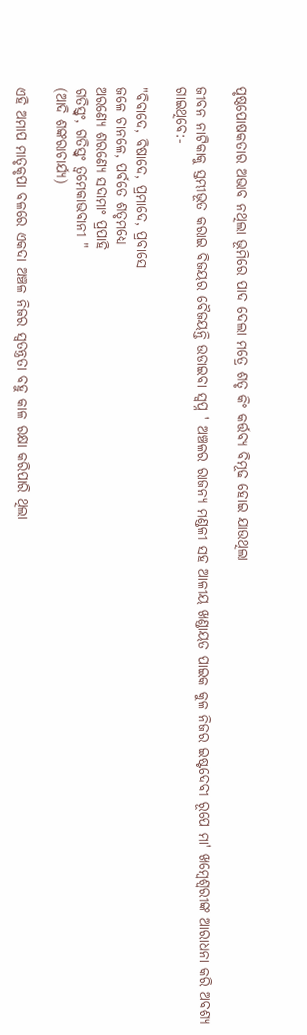ପୃଷ୍ଠପୋଷକତାର ଅଭାବ ନଥିଲା ଭୂମିରେ ପାଦ ଦେଲା ମତ୍ରେ ଶତୃ କିଂ କର୍ତ୍ତବ୍ୟ ବିମୂଢ ହୋଇ ଯାଉଥିଲା

ଜୀବନ ନାଟିକାକୁ ସ୍ତମ୍ଭୀଭୂତ କରାଇ ବିଜୟର ବୈଜୟନ୍ତି ଉଡାଇବା ସ୍ଵପ୍ନ ' ଅଞ୍ଚଳର ରାଜନ୍ୟ ମଣ୍ଡଳୀ ସହ ଆଳୀୟ ଖଣ୍ଡାୟତ ପାଇକ କୁଳ ନିଜର ଇଷ୍ଟଦେବୀ ରୂପେ ମା' ଖମ୍ବେଶ୍ଵରୀଙ୍କ ଆରାଧନା କରି ଅବଶ୍ୟ ଗାଇଥିବେ:-

"ବିବାଦେ, ବିଷାଦେ, ପ୍ରମାଦେ, ପ୍ରବାସେ
ଜଳେ ଚାନଳେ, ପର୍ବତେ ଶତୃମଧ୍ୟେ
ଅରଣ୍ୟେ ଶରଣ୍ୟେ ସଦାମାଂ ପ୍ରପାହି
ଗତିସ୍ତ୍ଵଂ, ଗତିସ୍ତ୍ଵଂ ତ୍ଵମେକାଭବାନୀ "
(ଆଦି ଶଙ୍କରାଚାର୍ଯ୍ୟ)

ଏହି ଅମାପ ମାତୃକୃପା ବଳରେ ଏକଦା ଅଞ୍ଚଳ ନିଜର ସ୍ଵତନ୍ତ୍ରତା ବହୁ କାଳ ରକ୍ଷା କରିପାରି ଥିଲା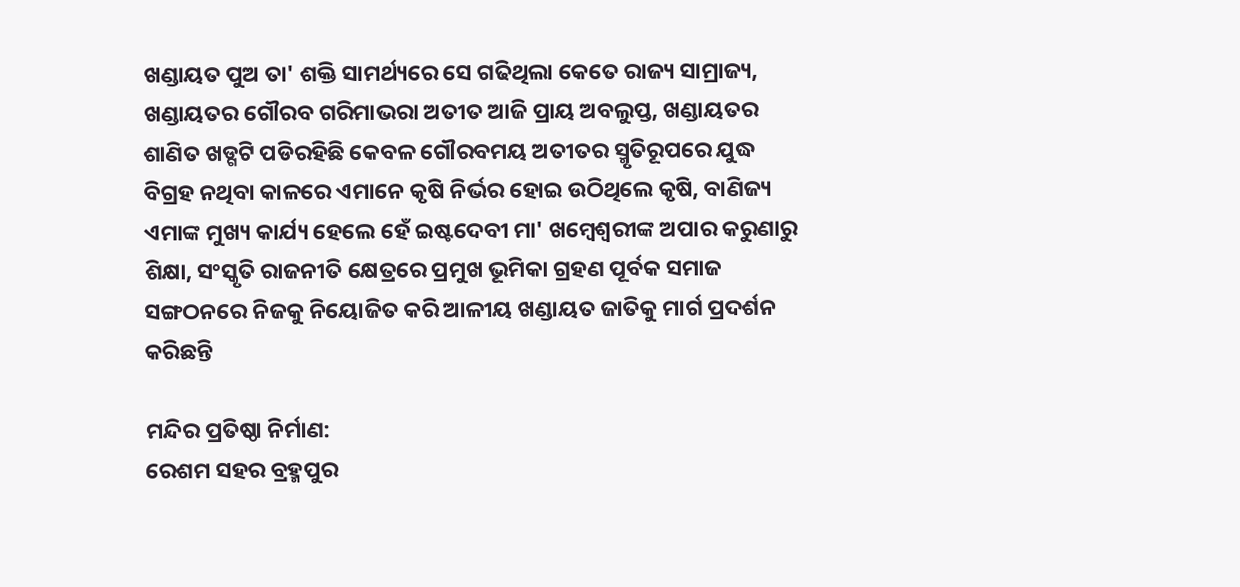ଖଣ୍ଡାୟତ ପୁଅ ତା' ଶକ୍ତି ସାମର୍ଥ୍ୟରେ ସେ ଗଢିଥିଲା କେତେ ରାଜ୍ୟ ସାମ୍ରାଜ୍ୟ, ଖଣ୍ଡାୟତର ଗୌରବ ଗରିମାଭରା ଅତୀତ ଆଜି ପ୍ରାୟ ଅବଲୁପ୍ତ, ଖଣ୍ଡାୟତର ଶାଣିତ ଖଡ୍ଗଟି ପଡିରହିଛି କେବଳ ଗୌରବମୟ ଅତୀତର ସ୍ମୃତିରୂପରେ ଯୁଦ୍ଧ ବିଗ୍ରହ ନଥିବା କାଳରେ ଏମାନେ କୃଷି ନିର୍ଭର ହୋଇ ଉଠିଥିଲେ କୃଷି, ବାଣିଜ୍ୟ ଏମାଙ୍କ ମୁଖ୍ୟ କାର୍ଯ୍ୟ ହେଲେ ହେଁ ଇଷ୍ଟଦେବୀ ମା' ଖମ୍ବେଶ୍ଵରୀଙ୍କ ଅପାର କରୁଣାରୁ ଶିକ୍ଷା, ସଂସ୍କୃତି ରାଜନୀତି କ୍ଷେତ୍ରରେ ପ୍ରମୁଖ ଭୂମିକା ଗ୍ରହଣ ପୂର୍ବକ ସମାଜ ସଙ୍ଗଠନରେ ନିଜକୁ ନିୟୋଜିତ କରି ଆଳୀୟ ଖଣ୍ଡାୟତ ଜାତିକୁ ମାର୍ଗ ପ୍ରଦର୍ଶନ କରିଛନ୍ତି

ମନ୍ଦିର ପ୍ରତିଷ୍ଠା ନିର୍ମାଣ:
ରେଶମ ସହର ବ୍ରହ୍ମପୁର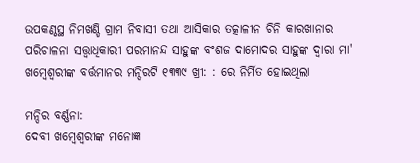ଉପକଣ୍ଠସ୍ଥ ନିମଖଣ୍ଡି ଗ୍ରାମ ନିବାସୀ ତଥା ଆସିକାର ତତ୍କାଳୀନ ଚିନି କାରଖାନାର ପରିଚାଳନା ସତ୍ତ୍ଵାଧିକାରୀ ପରମାନନ୍ଦ ସାହୁଙ୍କ ବଂଶଜ ଦାମୋଦର ସାହୁଙ୍କ ଦ୍ଵାରା ମା' ଖମ୍ବେଶ୍ଵରୀଙ୍କ ବର୍ତ୍ତମାନର ମନ୍ଦିରଟି ୧୩୩୯ ଖ୍ରୀ: : ରେ ନିର୍ମିତ ହୋଇଥିଲା

ମନ୍ଦିର ବର୍ଣ୍ଣନା:
ଦେବୀ ଖମ୍ବେଶ୍ଵରୀଙ୍କ ମନୋଜ୍ଞ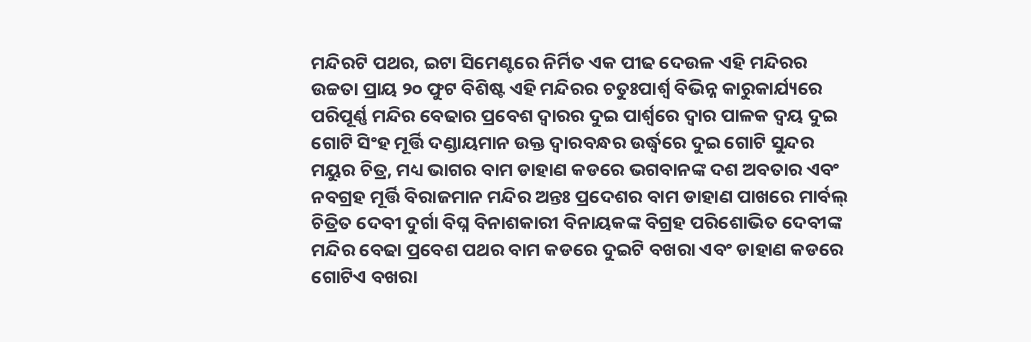ମନ୍ଦିରଟି ପଥର, ଇଟା ସିମେଣ୍ଟରେ ନିର୍ମିତ ଏକ ପୀଢ ଦେଉଳ ଏହି ମନ୍ଦିରର ଉଚ୍ଚତା ପ୍ରାୟ ୨୦ ଫୁଟ ବିଶିଷ୍ଟ ଏହି ମନ୍ଦିରର ଚତୁଃପାର୍ଶ୍ଵ ବିଭିନ୍ନ କାରୁକାର୍ଯ୍ୟରେ ପରିପୂର୍ଣ୍ଣ ମନ୍ଦିର ବେଢାର ପ୍ରବେଶ ଦ୍ଵାରର ଦୁଇ ପାର୍ଶ୍ଵରେ ଦ୍ଵାର ପାଳକ ଦ୍ଵୟ ଦୁଇ ଗୋଟି ସିଂହ ମୂର୍ତ୍ତି ଦଣ୍ଡାୟମାନ ଉକ୍ତ ଦ୍ଵାରବନ୍ଧର ଉର୍ଦ୍ଧ୍ଵରେ ଦୁଇ ଗୋଟି ସୁନ୍ଦର ମୟୁର ଚିତ୍ର, ମଧ୍ୟ ଭାଗର ବାମ ଡାହାଣ କଡରେ ଭଗବାନଙ୍କ ଦଶ ଅବତାର ଏବଂ ନବଗ୍ରହ ମୂର୍ତ୍ତି ବିରାଜମାନ ମନ୍ଦିର ଅନ୍ତଃ ପ୍ରଦେଶର ବାମ ଡାହାଣ ପାଖରେ ମାର୍ବଲ୍ ଚିତ୍ରିତ ଦେବୀ ଦୁର୍ଗା ବିଘ୍ନ ବିନାଶକାରୀ ବିନାୟକଙ୍କ ବିଗ୍ରହ ପରିଶୋଭିତ ଦେବୀଙ୍କ ମନ୍ଦିର ବେଢା ପ୍ରବେଶ ପଥର ବାମ କଡରେ ଦୁଇଟି ବଖରା ଏବଂ ଡାହାଣ କଡରେ ଗୋଟିଏ ବଖରା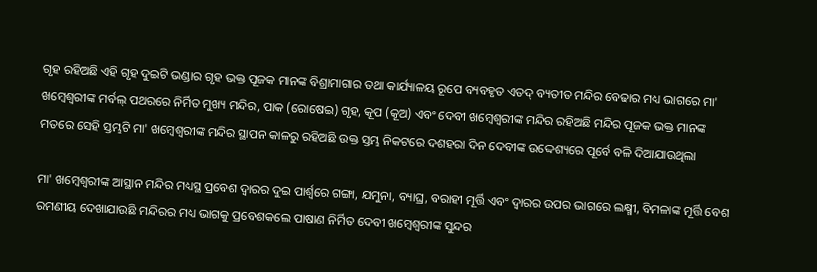ଗୃହ ରହିଅଛି ଏହି ଗୃହ ଦୁଇଟି ଭଣ୍ଡାର ଗୃହ ଭକ୍ତ ପୂଜକ ମାନଙ୍କ ବିଶ୍ରାମାଗାର ତଥା କାର୍ଯ୍ୟାଳୟ ରୂପେ ବ୍ୟବହୃତ ଏତଦ୍ ବ୍ୟତୀତ ମନ୍ଦିର ବେଢାର ମଧ୍ୟ ଭାଗରେ ମା' ଖମ୍ବେଶ୍ଵରୀଙ୍କ ମର୍ବଲ୍ ପଥରରେ ନିର୍ମିତ ମୁଖ୍ୟ ମନ୍ଦିର, ପାକ (ରୋଷେଇ) ଗୃହ, କୂପ (କୂଅ) ଏବଂ ଦେବୀ ଖମ୍ବେଶ୍ଵରୀଙ୍କ ମନ୍ଦିର ରହିଅଛି ମନ୍ଦିର ପୂଜକ ଭକ୍ତ ମାନଙ୍କ ମତରେ ସେହି ସ୍ତମ୍ଭଟି ମା' ଖମ୍ବେଶ୍ଵରୀଙ୍କ ମନ୍ଦିର ସ୍ଥାପନ କାଳରୁ ରହିଅଛି ଉକ୍ତ ସ୍ତମ୍ଭ ନିକଟରେ ଦଶହରା ଦିନ ଦେବୀଙ୍କ ଉଦ୍ଦେଶ୍ୟରେ ପୂର୍ବେ ବଳି ଦିଆଯାଉଥିଲା

ମା' ଖମ୍ବେଶ୍ଵରୀଙ୍କ ଆସ୍ଥାନ ମନ୍ଦିର ମଧ୍ୟସ୍ଥ ପ୍ରବେଶ ଦ୍ଵାରର ଦୁଇ ପାର୍ଶ୍ଵରେ ଗଙ୍ଗା, ଯମୁନା, ବ୍ୟାଘ୍ର, ବରାହୀ ମୂର୍ତ୍ତି ଏବଂ ଦ୍ଵାରର ଉପର ଭାଗରେ ଲକ୍ଷ୍ମୀ, ବିମଳାଙ୍କ ମୂର୍ତ୍ତି ବେଶ ରମଣୀୟ ଦେଖାଯାଉଛି ମନ୍ଦିରର ମଧ୍ୟ ଭାଗକୁ ପ୍ରବେଶକଲେ ପାଷାଣ ନିର୍ମିତ ଦେବୀ ଖମ୍ବେଶ୍ଵରୀଙ୍କ ସୁନ୍ଦର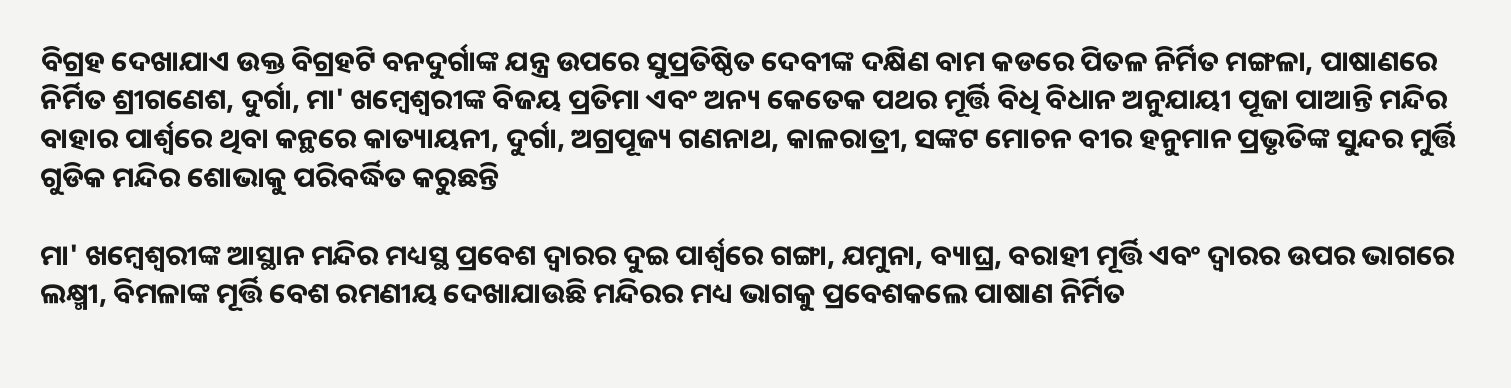ବିଗ୍ରହ ଦେଖାଯାଏ ଉକ୍ତ ବିଗ୍ରହଟି ବନଦୁର୍ଗାଙ୍କ ଯନ୍ତ୍ର ଉପରେ ସୁପ୍ରତିଷ୍ଠିତ ଦେବୀଙ୍କ ଦକ୍ଷିଣ ବାମ କଡରେ ପିତଳ ନିର୍ମିତ ମଙ୍ଗଳା, ପାଷାଣରେ ନିର୍ମିତ ଶ୍ରୀଗଣେଶ, ଦୁର୍ଗା, ମା' ଖମ୍ବେଶ୍ଵରୀଙ୍କ ବିଜୟ ପ୍ରତିମା ଏବଂ ଅନ୍ୟ କେତେକ ପଥର ମୂର୍ତ୍ତି ବିଧି ବିଧାନ ଅନୁଯାୟୀ ପୂଜା ପାଆନ୍ତି ମନ୍ଦିର ବାହାର ପାର୍ଶ୍ଵରେ ଥିବା କନ୍ଥରେ କାତ୍ୟାୟନୀ, ଦୁର୍ଗା, ଅଗ୍ରପୂଜ୍ୟ ଗଣନାଥ, କାଳରାତ୍ରୀ, ସଙ୍କଟ ମୋଚନ ବୀର ହନୁମାନ ପ୍ରଭୃତିଙ୍କ ସୁନ୍ଦର ମୁର୍ତ୍ତି ଗୁଡିକ ମନ୍ଦିର ଶୋଭାକୁ ପରିବର୍ଦ୍ଧିତ କରୁଛନ୍ତି

ମା' ଖମ୍ବେଶ୍ଵରୀଙ୍କ ଆସ୍ଥାନ ମନ୍ଦିର ମଧ୍ୟସ୍ଥ ପ୍ରବେଶ ଦ୍ଵାରର ଦୁଇ ପାର୍ଶ୍ଵରେ ଗଙ୍ଗା, ଯମୁନା, ବ୍ୟାଘ୍ର, ବରାହୀ ମୂର୍ତ୍ତି ଏବଂ ଦ୍ଵାରର ଉପର ଭାଗରେ ଲକ୍ଷ୍ମୀ, ବିମଳାଙ୍କ ମୂର୍ତ୍ତି ବେଶ ରମଣୀୟ ଦେଖାଯାଉଛି ମନ୍ଦିରର ମଧ୍ୟ ଭାଗକୁ ପ୍ରବେଶକଲେ ପାଷାଣ ନିର୍ମିତ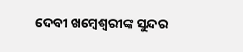ଦେବୀ ଖମ୍ବେଶ୍ଵରୀଙ୍କ ସୁନ୍ଦର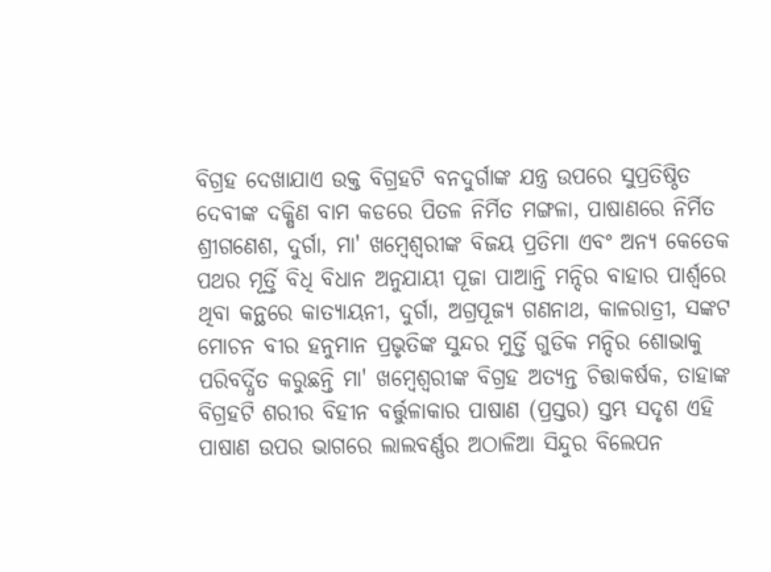ବିଗ୍ରହ ଦେଖାଯାଏ ଉକ୍ତ ବିଗ୍ରହଟି ବନଦୁର୍ଗାଙ୍କ ଯନ୍ତ୍ର ଉପରେ ସୁପ୍ରତିଷ୍ଠିତ ଦେବୀଙ୍କ ଦକ୍ଷିଣ ବାମ କଡରେ ପିତଳ ନିର୍ମିତ ମଙ୍ଗଳା, ପାଷାଣରେ ନିର୍ମିତ ଶ୍ରୀଗଣେଶ, ଦୁର୍ଗା, ମା' ଖମ୍ବେଶ୍ଵରୀଙ୍କ ବିଜୟ ପ୍ରତିମା ଏବଂ ଅନ୍ୟ କେତେକ ପଥର ମୂର୍ତ୍ତି ବିଧି ବିଧାନ ଅନୁଯାୟୀ ପୂଜା ପାଆନ୍ତି ମନ୍ଦିର ବାହାର ପାର୍ଶ୍ଵରେ ଥିବା କନ୍ଥରେ କାତ୍ୟାୟନୀ, ଦୁର୍ଗା, ଅଗ୍ରପୂଜ୍ୟ ଗଣନାଥ, କାଳରାତ୍ରୀ, ସଙ୍କଟ ମୋଚନ ବୀର ହନୁମାନ ପ୍ରଭୃତିଙ୍କ ସୁନ୍ଦର ମୁର୍ତ୍ତି ଗୁଡିକ ମନ୍ଦିର ଶୋଭାକୁ ପରିବର୍ଦ୍ଧିତ କରୁଛନ୍ତି ମା' ଖମ୍ବେଶ୍ଵରୀଙ୍କ ବିଗ୍ରହ ଅତ୍ୟନ୍ତ ଚିତ୍ତାକର୍ଷକ, ତାହାଙ୍କ ବିଗ୍ରହଟି ଶରୀର ବିହୀନ ବର୍ତ୍ତୁଳାକାର ପାଷାଣ (ପ୍ରସ୍ତର) ସ୍ତମ୍ଭ ସଦୃଶ ଏହି ପାଷାଣ ଉପର ଭାଗରେ ଲାଲବର୍ଣ୍ଣର ଅଠାଳିଆ ସିନ୍ଦୁର ବିଲେପନ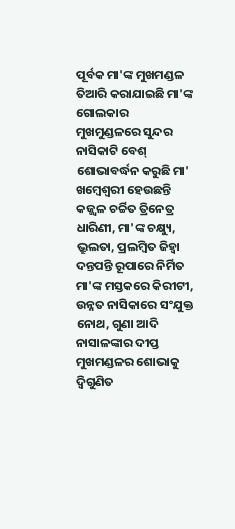ପୂର୍ବକ ମା'ଙ୍କ ମୁଖମଣ୍ଡଳ ତିଆରି କରାଯାଇଛି ମା'ଙ୍କ ଗୋଲକାର ମୁଖମୁଣ୍ଡଳରେ ସୁନ୍ଦର ନାସିକାଟି ବେଶ୍ ଶୋଭାବର୍ଦ୍ଧନ କରୁଛି ମା' ଖମ୍ବେଶ୍ଵରୀ ହେଉଛନ୍ତି କଜ୍ଜ୍ଵଳ ଚର୍ଚ୍ଚିତ ତ୍ରିନେତ୍ର ଧାରିଣୀ, ମା'ଙ୍କ ଚକ୍ଷ୍ୟୁ, ଭ୍ରୁଲତା, ପ୍ରଲମ୍ବିତ ଜିହ୍ଵା ଦନ୍ତପନ୍ତି ରୂପାରେ ନିର୍ମିତ ମା'ଙ୍କ ମସ୍ତକରେ କିରୀଟୀ, ଉନ୍ନତ ନାସିକାରେ ସଂଯୁକ୍ତ ନୋଥ, ଗୁଣା ଆଦି ନାସାଳଙ୍କାର ଦୀପ୍ତ ମୁଖମଣ୍ଡଳର ଶୋଭାକୁ ଦ୍ଵିଗୁଣିତ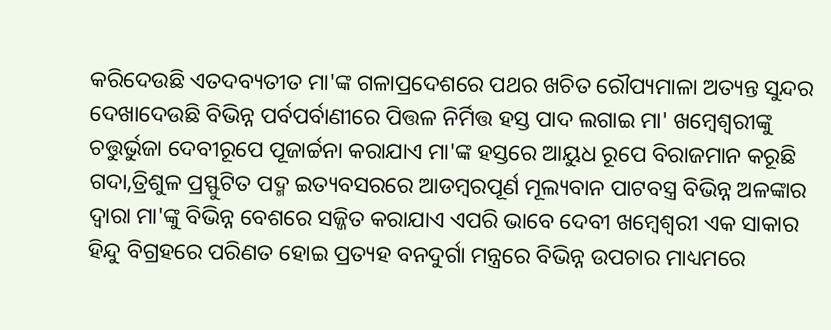କରିଦେଉଛି ଏତଦବ୍ୟତୀତ ମା'ଙ୍କ ଗଳାପ୍ରଦେଶରେ ପଥର ଖଚିତ ରୌପ୍ୟମାଳା ଅତ୍ୟନ୍ତ ସୁନ୍ଦର ଦେଖାଦେଉଛି ବିଭିନ୍ନ ପର୍ବପର୍ବାଣୀରେ ପିତ୍ତଳ ନିର୍ମିତ୍ତ ହସ୍ତ ପାଦ ଲଗାଇ ମା' ଖମ୍ବେଶ୍ଵରୀଙ୍କୁ ଚତ୍ତୁର୍ଭୁଜା ଦେବୀରୂପେ ପୂଜାର୍ଚ୍ଚନା କରାଯାଏ ମା'ଙ୍କ ହସ୍ତରେ ଆୟୁଧ ରୂପେ ବିରାଜମାନ କରୂଛି ଗଦା,ତ୍ରିଶୁଳ ପ୍ରସ୍ଫୁଟିତ ପଦ୍ମ ଇତ୍ୟବସରରେ ଆଡମ୍ବରପୂର୍ଣ ମୂଲ୍ୟବାନ ପାଟବସ୍ତ୍ର ବିଭିନ୍ନ ଅଳଙ୍କାର ଦ୍ଵାରା ମା'ଙ୍କୁ ବିଭିନ୍ନ ବେଶରେ ସଜ୍ଜିତ କରାଯାଏ ଏପରି ଭାବେ ଦେବୀ ଖମ୍ବେଶ୍ଵରୀ ଏକ ସାକାର ହିନ୍ଦୁ ବିଗ୍ରହରେ ପରିଣତ ହୋଇ ପ୍ରତ୍ୟହ ବନଦୁର୍ଗା ମନ୍ତ୍ରରେ ବିଭିନ୍ନ ଉପଚାର ମାଧ୍ୟମରେ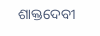ଶାକ୍ତଦେବୀ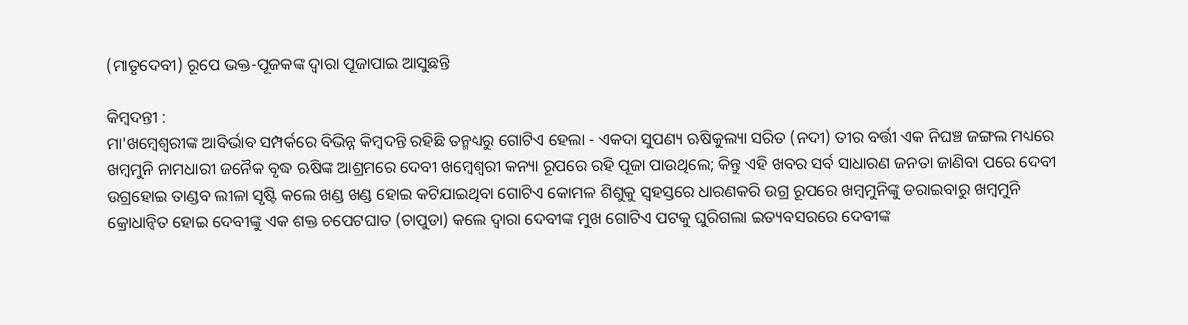(ମାତୃଦେବୀ) ରୂପେ ଭକ୍ତ-ପୂଜକଙ୍କ ଦ୍ଵାରା ପୂଜାପାଇ ଆସୁଛନ୍ତି

କିମ୍ବଦନ୍ତୀ :
ମା'ଖମ୍ବେଶ୍ଵରୀଙ୍କ ଆବିର୍ଭାବ ସମ୍ପର୍କରେ ବିଭିନ୍ନ କିମ୍ବଦନ୍ତି ରହିଛି ତନ୍ମଧ୍ୟରୁ ଗୋଟିଏ ହେଲା - ଏକଦା ସୁପଣ୍ୟ ଋଷିକୁଲ୍ୟା ସରିତ (ନଦୀ) ତୀର ବର୍ତ୍ତୀ ଏକ ନିଘଞ୍ଚ ଜଙ୍ଗଲ ମଧ୍ୟରେ ଖମ୍ବମୁନି ନାମଧାରୀ ଜନୈକ ବୃଦ୍ଧ ଋଷିଙ୍କ ଆଶ୍ରମରେ ଦେବୀ ଖମ୍ବେଶ୍ଵରୀ କନ୍ୟା ରୂପରେ ରହି ପୂଜା ପାଉଥିଲେ; କିନ୍ତୁ ଏହି ଖବର ସର୍ବ ସାଧାରଣ ଜନତା ଜାଣିବା ପରେ ଦେବୀ ଉଗ୍ରହୋଇ ତାଣ୍ଡବ ଲୀଳା ସୃଷ୍ଟି କଲେ ଖଣ୍ଡ ଖଣ୍ଡ ହୋଇ କଟିଯାଇଥିବା ଗୋଟିଏ କୋମଳ ଶିଶୁକୁ ସ୍ଵହସ୍ତରେ ଧାରଣକରି ଉଗ୍ର ରୂପରେ ଖମ୍ବମୁନିଙ୍କୁ ଡରାଇବାରୁ ଖମ୍ବମୁନି କ୍ରୋଧାନ୍ଵିତ ହୋଇ ଦେବୀଙ୍କୁ ଏକ ଶକ୍ତ ଚପେଟଘାତ (ଚାପୁଡା) କଲେ ଦ୍ଵାରା ଦେବୀଙ୍କ ମୁଖ ଗୋଟିଏ ପଟକୁ ଘୁରିଗଲା ଇତ୍ୟବସରରେ ଦେବୀଙ୍କ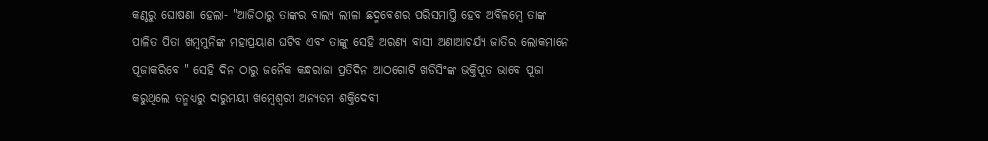କଣ୍ଠରୁ ଘୋଷଣା ହେଲା- "ଆଜିଠାରୁ ତାଙ୍କର ବାଲ୍ୟ ଲୀଳା ଛଦ୍ମବେଶର ପରିସମାପ୍ତି ହେବ ଅବିଳମ୍ବେ ତାଙ୍କ ପାଳିତ ପିତା ଖମ୍ବମୁନିଙ୍କ ମହାପ୍ରୟାଣ ଘଟିବ ଏବଂ ତାଙ୍କୁ ସେହି ଅରଣ୍ୟ ବାସୀ ଅଣାଆଚର୍ଯ୍ୟ ଜାତିର ଲୋକମାନେ ପୂଜାକରିବେ " ସେହି ଦିନ ଠାରୁ ଜନୈକ କନ୍ଧରାଜା ପ୍ରତିଦିନ ଆଠଗୋଟି ଖଡିସିଂଙ୍କ ଭକ୍ତିପୂତ ଭାବେ ପୂଜା କରୁଥିଲେ ତନ୍ମଧ୍ୟରୁ ଦାରୁମୟୀ ଖମ୍ବେଶ୍ଵରୀ ଅନ୍ୟତମ ଶକ୍ତିଦେବୀ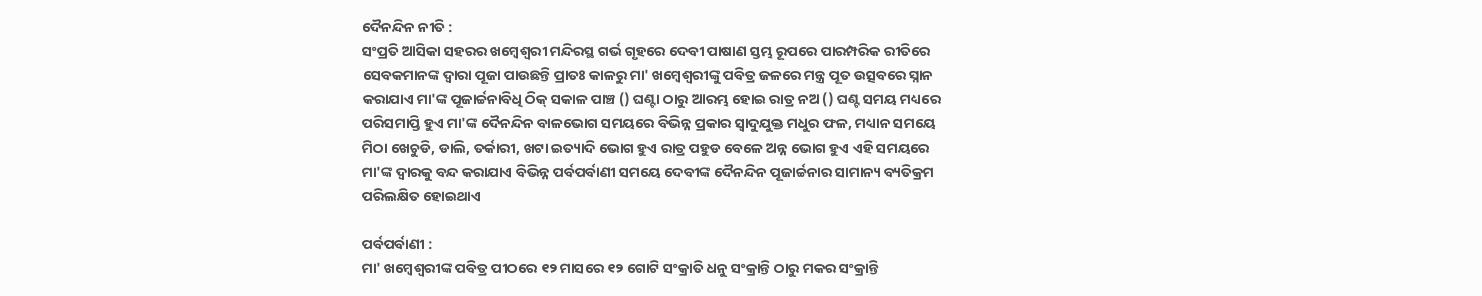ଦୈନନ୍ଦିନ ନୀତି :
ସଂପ୍ରତି ଆସିକା ସହରର ଖମ୍ବେଶ୍ଵରୀ ମନ୍ଦିରସ୍ଥ ଗର୍ଭ ଗୃହରେ ଦେବୀ ପାଷାଣ ସ୍ତମ୍ଭ ରୂପରେ ପାରମ୍ପରିକ ରୀତିରେ ସେବକମାନଙ୍କ ଦ୍ଵାରା ପୂଜା ପାଉଛନ୍ତି ପ୍ରାତଃ କାଳରୁ ମା' ଖମ୍ବେଶ୍ଵରୀଙ୍କୁ ପବିତ୍ର ଜଳରେ ମନ୍ତ୍ର ପୂତ ଉତ୍ସବରେ ସ୍ନାନ କରାଯାଏ ମା'ଙ୍କ ପୂଜାର୍ଚ୍ଚନାବିଧି ଠିକ୍ ସକାଳ ପାଞ୍ଚ () ଘଣ୍ଟା ଠାରୁ ଆରମ୍ଭ ହୋଇ ରାତ୍ର ନଅ () ଘଣ୍ଟ ସମୟ ମଧ୍ୟରେ ପରିସମାପ୍ତି ହୁଏ ମା'ଙ୍କ ଦୈନନ୍ଦିନ ବାଳଭୋଗ ସମୟରେ ବିଭିନ୍ନ ପ୍ରକାର ସ୍ଵାଦୁଯୁକ୍ତ ମଧୁର ଫଳ, ମଧ୍ୟାନ ସମୟେ ମିଠା ଖେଚୁଡି, ଡାଲି, ତର୍କାରୀ, ଖଟା ଇତ୍ୟାଦି ଭୋଗ ହୁଏ ରାତ୍ର ପହୁଡ ବେଳେ ଅନ୍ନ ଭୋଗ ହୁଏ ଏହି ସମୟରେ ମା'ଙ୍କ ଦ୍ଵାରକୁ ବନ୍ଦ କରାଯାଏ ବିଭିନ୍ନ ପର୍ବପର୍ବାଣୀ ସମୟେ ଦେବୀଙ୍କ ଦୈନନ୍ଦିନ ପୂଜାର୍ଚ୍ଚନାର ସାମାନ୍ୟ ବ୍ୟତିକ୍ରମ ପରିଲକ୍ଷିତ ହୋଇଥାଏ

ପର୍ବପର୍ବାଣୀ :
ମା' ଖମ୍ବେଶ୍ଵରୀଙ୍କ ପବିତ୍ର ପୀଠରେ ୧୨ ମାସରେ ୧୨ ଗୋଟି ସଂକ୍ରାତି ଧନୁ ସଂକ୍ରାନ୍ତି ଠାରୁ ମକର ସଂକ୍ରାନ୍ତି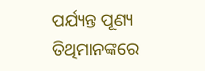ପର୍ଯ୍ୟନ୍ତ ପୂଣ୍ୟ ତିଥିମାନଙ୍କରେ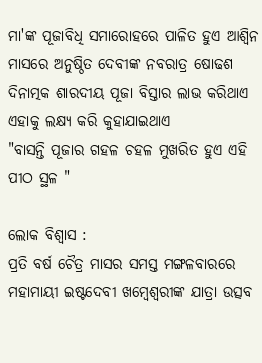ମା'ଙ୍କ ପୂଜାବିଧି ସମାରୋହରେ ପାଳିତ ହୁଏ ଆଶ୍ଵିନ ମାସରେ ଅନୁଷ୍ଠିତ ଦେବୀଙ୍କ ନବରାତ୍ର ଷୋଢଶ ଦିନାତ୍ମକ ଶାରଦୀୟ ପୂଜା ବିସ୍ତାର ଲାଭ କରିଥାଏ ଏହାକୁ ଲକ୍ଷ୍ୟ କରି କୁହାଯାଇଥାଏ
"ବାସନ୍ତି ପୂଜାର ଗହଳ ଚହଳ ମୁଖରିତ ହୁଏ ଏହି ପୀଠ ସ୍ଥଳ "

ଲୋକ ବିଶ୍ଵାସ :
ପ୍ରତି ବର୍ଷ ଚୈତ୍ର ମାସର ସମସ୍ତ ମଙ୍ଗଳବାରରେ  ମହାମାୟୀ ଇଷ୍ଟଦେବୀ ଖମ୍ବେଶ୍ଵରୀଙ୍କ ଯାତ୍ରା ଉତ୍ସବ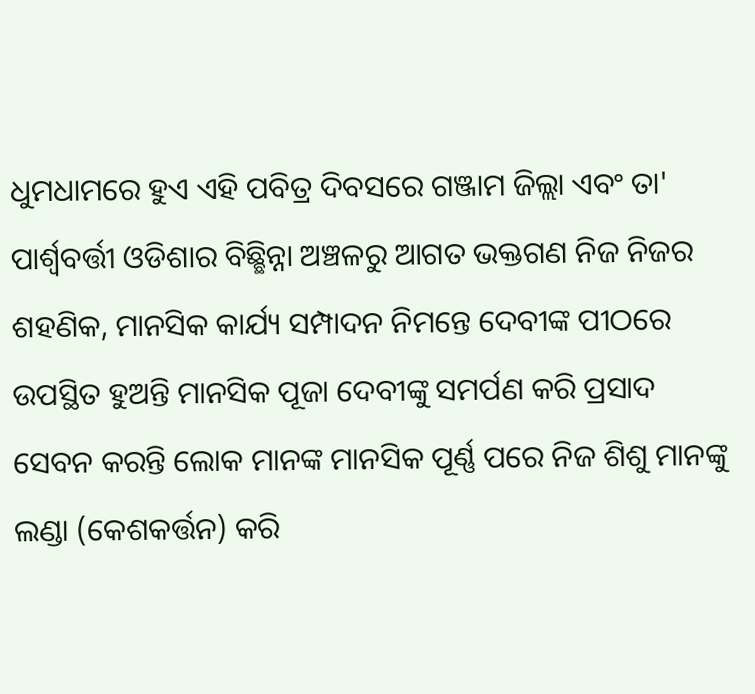ଧୁମଧାମରେ ହୁଏ ଏହି ପବିତ୍ର ଦିବସରେ ଗଞ୍ଜାମ ଜିଲ୍ଲା ଏବଂ ତା' ପାର୍ଶ୍ଵବର୍ତ୍ତୀ ଓଡିଶାର ବିଛ୍ଛିନ୍ନା ଅଞ୍ଚଳରୁ ଆଗତ ଭକ୍ତଗଣ ନିଜ ନିଜର ଶହଣିକ, ମାନସିକ କାର୍ଯ୍ୟ ସମ୍ପାଦନ ନିମନ୍ତେ ଦେବୀଙ୍କ ପୀଠରେ ଉପସ୍ଥିତ ହୁଅନ୍ତି ମାନସିକ ପୂଜା ଦେବୀଙ୍କୁ ସମର୍ପଣ କରି ପ୍ରସାଦ ସେବନ କରନ୍ତି ଲୋକ ମାନଙ୍କ ମାନସିକ ପୂର୍ଣ୍ଣ ପରେ ନିଜ ଶିଶୁ ମାନଙ୍କୁ ଲଣ୍ଡା (କେଶକର୍ତ୍ତନ) କରି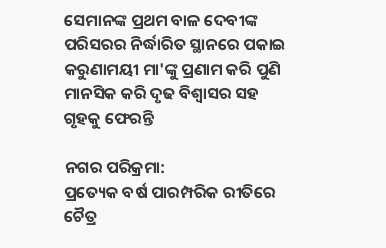ସେମାନଙ୍କ ପ୍ରଥମ ବାଳ ଦେବୀଙ୍କ ପରିସରର ନିର୍ଦ୍ଧାରିତ ସ୍ଥାନରେ ପକାଇ କରୁଣାମୟୀ ମା'ଙ୍କୁ ପ୍ରଣାମ କରି ପୁଣି ମାନସିକ କରି ଦୃଢ ବିଶ୍ଵାସର ସହ ଗୃହକୁ ଫେରନ୍ତି

ନଗର ପରିକ୍ରମା:
ପ୍ରତ୍ୟେକ ବର୍ଷ ପାରମ୍ପରିକ ରୀତିରେ ଚୈତ୍ର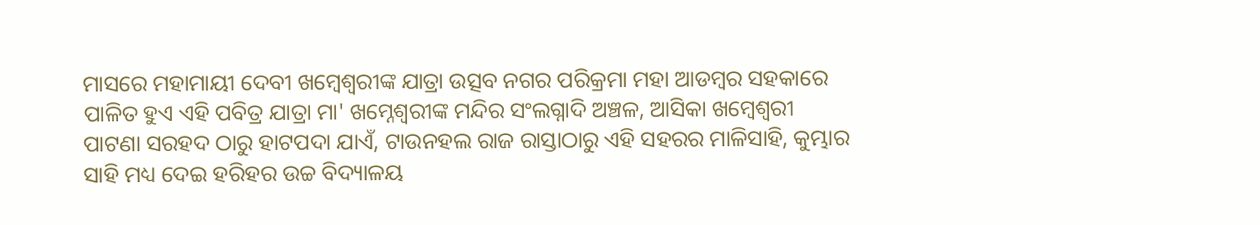ମାସରେ ମହାମାୟୀ ଦେବୀ ଖମ୍ବେଶ୍ଵରୀଙ୍କ ଯାତ୍ରା ଉତ୍ସବ ନଗର ପରିକ୍ରମା ମହା ଆଡମ୍ବର ସହକାରେ ପାଳିତ ହୁଏ ଏହି ପବିତ୍ର ଯାତ୍ରା ମା' ଖମ୍ନେଶ୍ଵରୀଙ୍କ ମନ୍ଦିର ସଂଲଗ୍ନାଦି ଅଞ୍ଚଳ, ଆସିକା ଖମ୍ବେଶ୍ଵରୀ ପାଟଣା ସରହଦ ଠାରୁ ହାଟପଦା ଯାଏଁ, ଟାଉନହଲ ରାଜ ରାସ୍ତାଠାରୁ ଏହି ସହରର ମାଳିସାହି, କୁମ୍ଭାର ସାହି ମଧ୍ୟ ଦେଇ ହରିହର ଉଚ୍ଚ ବିଦ୍ୟାଳୟ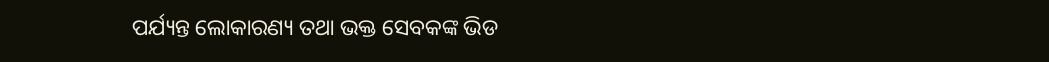ପର୍ଯ୍ୟନ୍ତ ଲୋକାରଣ୍ୟ ତଥା ଭକ୍ତ ସେବକଙ୍କ ଭିଡ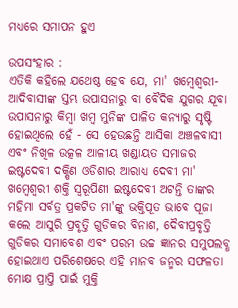ମଧ୍ୟରେ ସମାପନ ହୁଏ

ଉପସଂହାର :
ଏତିକି କହିଲେ ଯଥେଷ୍ଠ ହେବ ଯେ, ମା' ଖମ୍ବେଶ୍ଵରୀ- ଆଦିବାସୀଙ୍କ ସ୍ତମ୍ଭ ଉପାସନାରୁ ବା ବୈଦିକ ଯୁଗର ଯୂବା ଉପାସନାରୁ କିମ୍ବା ଖମ୍ବ ମୁନିଙ୍କ ପାଳିତ କନ୍ୟାରୁ ସୃଷ୍ଟି ହୋଇଥିଲେ ହେଁ - ସେ ହେଉଛନ୍ତି ଆସିକା ଅଞ୍ଚଳବାସୀ ଏବଂ ନିଖିଳ ଉତ୍କଳ ଆଳୀୟ ଖଣ୍ଡାୟତ ସମାଜର ଇଷ୍ଟଦେବୀ ଦକ୍ଷିଣ ଓଡିଶାର ଆରାଧ୍ୟ ଦେବୀ ମା' ଖମ୍ବେଶ୍ଵରୀ ଶକ୍ତି ସ୍ଵରୂପିଣୀ ଇଷ୍ଟଦେବୀ ଅଟନ୍ତି ତାଙ୍କର ମହିମା ସର୍ବତ୍ର ପ୍ରକଟିତ ମା'ଙ୍କୁ ଭକ୍ତିପୂତ ଭାବେ ପୂଜା କଲେ ଆସୁରି ପ୍ରବୃତ୍ତି ଗୁଡିକର ବିନାଶ, ଦୈବୀପ୍ରବୃତ୍ତି ଗୁଡିକର ସମାବେଶ ଏବଂ ପରମ ଉଚ୍ଚ ଜ୍ଞାନର ସମୁପଲବ୍ଧ ହୋଇଥାଏ ପରିଶେଷରେ ଏହି ମାନବ ଜନ୍ମର ସଫଳତା ମୋକ୍ଷ ପ୍ରାପ୍ତି ପାଇଁ ମୁକ୍ତି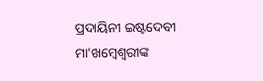ପ୍ରଦାୟିନୀ ଇଷ୍ଟଦେବୀ ମା'ଖମ୍ବେଶ୍ଵରୀଙ୍କ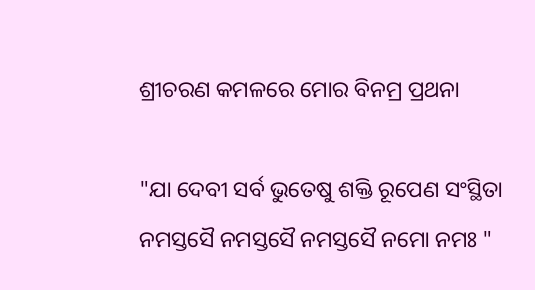ଶ୍ରୀଚରଣ କମଳରେ ମୋର ବିନମ୍ର ପ୍ରଥନା

"ଯା ଦେବୀ ସର୍ବ ଭୁତେଷୁ ଶକ୍ତି ରୂପେଣ ସଂସ୍ଥିତା
ନମସ୍ତସୈ ନମସ୍ତସୈ ନମସ୍ତସୈ ନମୋ ନମଃ "